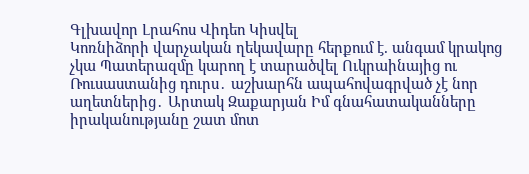Գլխավոր Լրահոս Վիդեո Կիսվել
Կոռնիձորի վարչական ղեկավարը հերքում է. անգամ կրակոց չկա Պատերազմը կարող է տարածվել Ուկրաինայից ու Ռուսաստանից դուրս․ աշխարհն ապահովագրված չէ նոր աղետներից․ Արտակ Զաքարյան Իմ գնահատականները իրականությանը շատ մոտ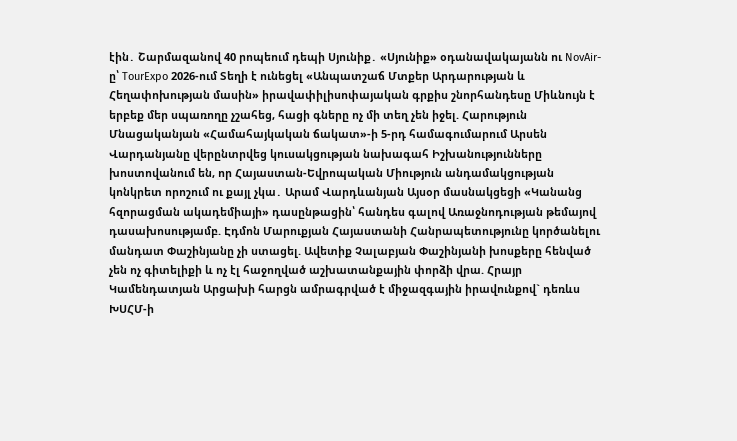էին․ Շարմազանով 40 րոպեում դեպի Սյունիք․ «Սյունիք» օդանավակայանն ու NovAir-ը՝ TourExpo 2026-ում Տեղի է ունեցել «Անպատշաճ Մտքեր Արդարության և Հեղափոխության մասին» իրավափիլիսոփայական գրքիս շնորհանդեսը Միևնույն է երբեք մեր սպառողը չշահեց, հացի գները ոչ մի տեղ չեն իջել. Հարություն Մնացականյան «Համահայկական ճակատ»-ի 5-րդ համագումարում Արսեն Վարդանյանը վերընտրվեց կուսակցության նախագահ Իշխանությունները խոստովանում են, որ Հայաստան-Եվրոպական Միություն անդամակցության կոնկրետ որոշում ու քայլ չկա․ Արամ Վարդևանյան Այսօր մասնակցեցի «Կանանց հզորացման ակադեմիայի» դասընթացին՝ հանդես գալով Առաջնոդության թեմայով դասախոսությամբ. Էդմոն Մարուքյան Հայաստանի Հանրապետությունը կործանելու մանդատ Փաշինյանը չի ստացել. Ավետիք Չալաբյան Փաշինյանի խոսքերը հենված չեն ոչ գիտելիքի և ոչ էլ հաջողված աշխատանքային փորձի վրա. Հրայր Կամենդատյան Արցախի հարցն ամրագրված է միջազգային իրավունքով` դեռևս ԽՍՀՄ-ի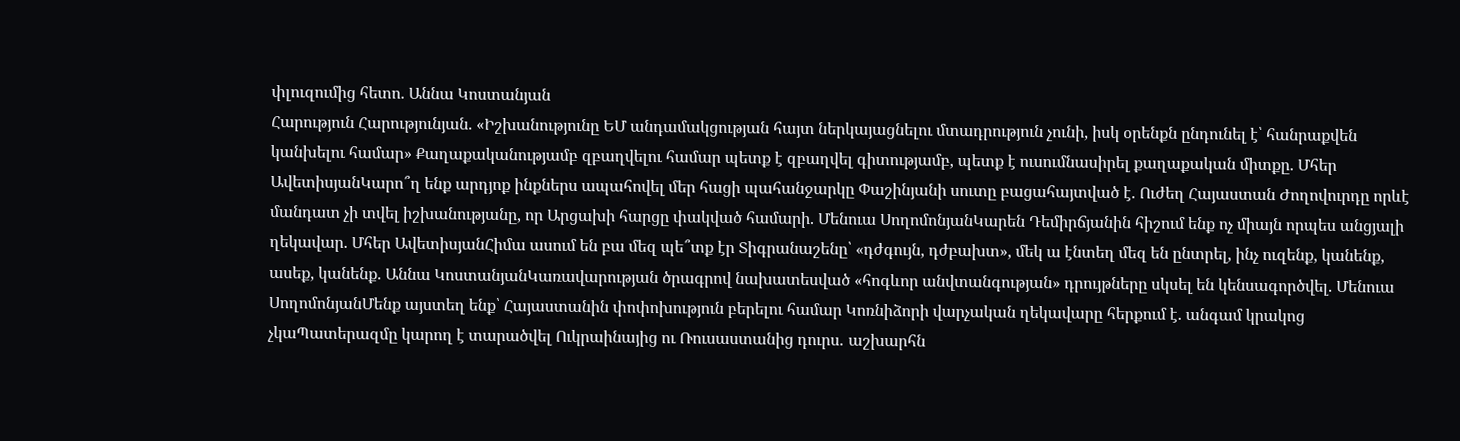փլուզումից հետո. Աննա Կոստանյան
Հարություն Հարությունյան. «Իշխանությունը ԵՄ անդամակցության հայտ ներկայացնելու մտադրություն չունի, իսկ օրենքն ընդունել է՝ հանրաքվեն կանխելու համար» Քաղաքականությամբ զբաղվելու համար պետք է զբաղվել գիտությամբ, պետք է ուսումնասիրել քաղաքական միտքը. Մհեր ԱվետիսյանԿարո՞ղ ենք արդյոք ինքներս ապահովել մեր հացի պահանջարկը Փաշինյանի սուտը բացահայտված է. Ուժեղ Հայաստան Ժողովուրդը որևէ մանդատ չի տվել իշխանությանը, որ Արցախի հարցը փակված համարի. Մենուա ՍողոմոնյանԿարեն Դեմիրճյանին հիշում ենք ոչ միայն որպես անցյալի ղեկավար. Մհեր ԱվետիսյանՀիմա ասում են բա մեզ պե՞տք էր Տիգրանաշենը՝ «դժգույն, դժբախտ», մեկ ա էնտեղ մեզ են ընտրել, ինչ ուզենք, կանենք, ասեք, կանենք. Աննա ԿոստանյանԿառավարության ծրագրով նախատեսված «հոգևոր անվտանգության» դրույթները սկսել են կենսագործվել. Մենուա ՍողոմոնյանՄենք այստեղ ենք՝ Հայաստանին փոփոխություն բերելու համար Կոռնիձորի վարչական ղեկավարը հերքում է. անգամ կրակոց չկաՊատերազմը կարող է տարածվել Ուկրաինայից ու Ռուսաստանից դուրս․ աշխարհն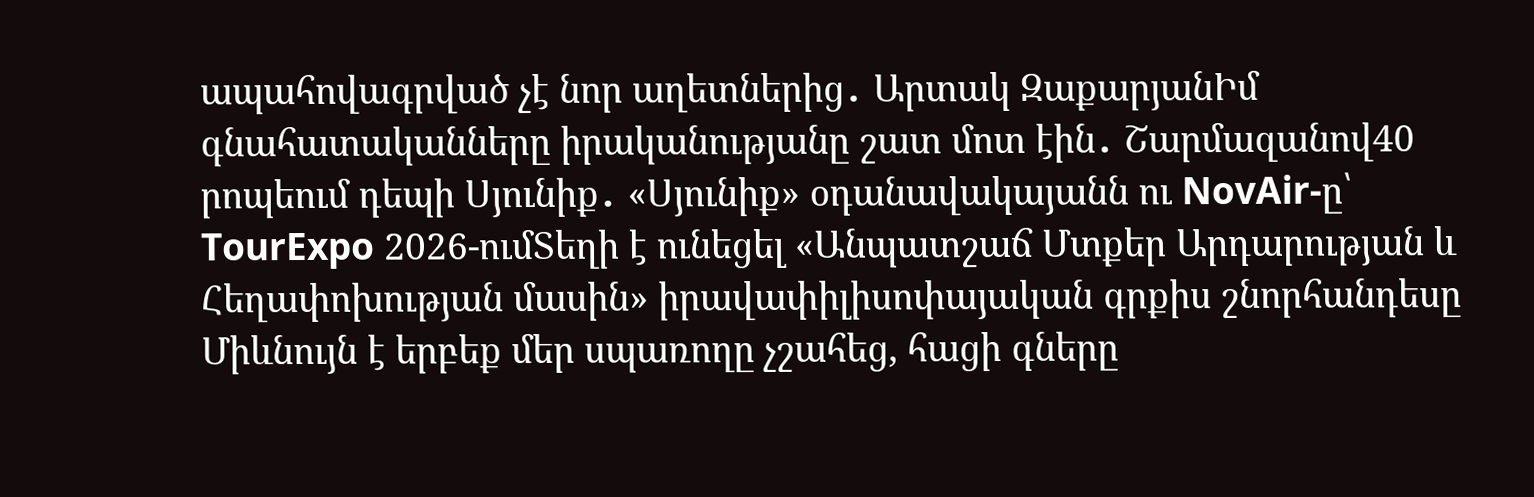ապահովագրված չէ նոր աղետներից․ Արտակ ԶաքարյանԻմ գնահատականները իրականությանը շատ մոտ էին․ Շարմազանով40 րոպեում դեպի Սյունիք․ «Սյունիք» օդանավակայանն ու NovAir-ը՝ TourExpo 2026-ումՏեղի է ունեցել «Անպատշաճ Մտքեր Արդարության և Հեղափոխության մասին» իրավափիլիսոփայական գրքիս շնորհանդեսը Միևնույն է երբեք մեր սպառողը չշահեց, հացի գները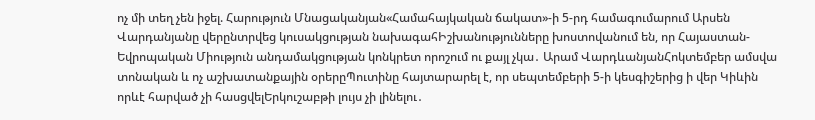ոչ մի տեղ չեն իջել. Հարություն Մնացականյան«Համահայկական ճակատ»-ի 5-րդ համագումարում Արսեն Վարդանյանը վերընտրվեց կուսակցության նախագահԻշխանությունները խոստովանում են, որ Հայաստան-Եվրոպական Միություն անդամակցության կոնկրետ որոշում ու քայլ չկա․ Արամ ՎարդևանյանՀոկտեմբեր ամսվա տոնական և ոչ աշխատանքային օրերըՊուտինը հայտարարել է, որ սեպտեմբերի 5-ի կեսգիշերից ի վեր Կիևին որևէ հարված չի հասցվելԵրկուշաբթի լույս չի լինելու․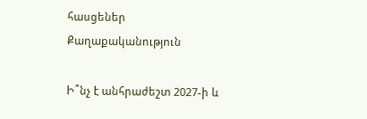հասցեներ
Քաղաքականություն

Ի՞նչ է անհրաժեշտ 2027-ի և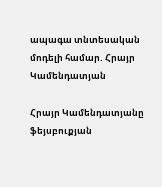ապագա տնտեսական մոդելի համար. Հրայր Կամենդատյան

Հրայր Կամենդատյանը ֆեյսբուքյան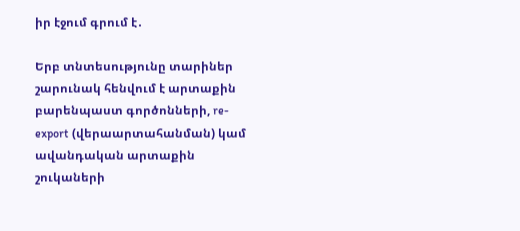իր էջում գրում է․

Երբ տնտեսությունը տարիներ շարունակ հենվում է արտաքին բարենպաստ գործոնների, re-export (վերաարտահանման) կամ ավանդական արտաքին շուկաների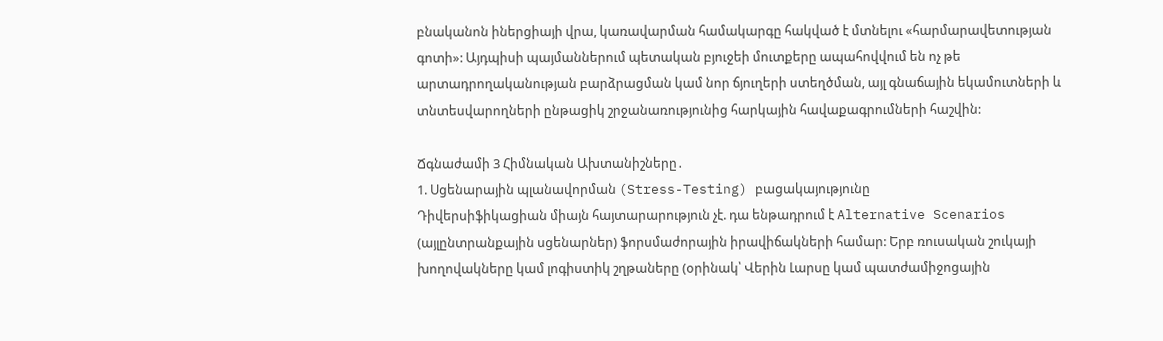բնականոն իներցիայի վրա, կառավարման համակարգը հակված է մտնելու «հարմարավետության գոտի»: Այդպիսի պայմաններում պետական բյուջեի մուտքերը ապահովվում են ոչ թե արտադրողականության բարձրացման կամ նոր ճյուղերի ստեղծման, այլ գնաճային եկամուտների և տնտեսվարողների ընթացիկ շրջանառությունից հարկային հավաքագրումների հաշվին:

Ճգնաժամի 3 Հիմնական Ախտանիշները․
1. Սցենարային պլանավորման (Stress-Testing) բացակայությունը
Դիվերսիֆիկացիան միայն հայտարարություն չէ. դա ենթադրում է Alternative Scenarios (այլընտրանքային սցենարներ) ֆորսմաժորային իրավիճակների համար: Երբ ռուսական շուկայի խողովակները կամ լոգիստիկ շղթաները (օրինակ՝ Վերին Լարսը կամ պատժամիջոցային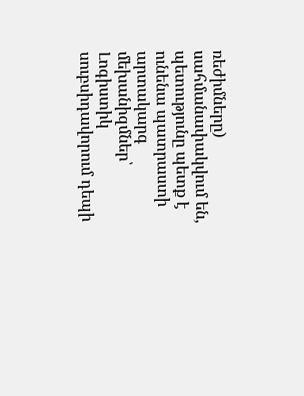ռեժիմները) սահմանափակվում են, պետությունը պետք է ունենա պատրաստի արտակարգ մեխանիզմներ՝
Լոգիստիկ սուբսիդավորում դեպի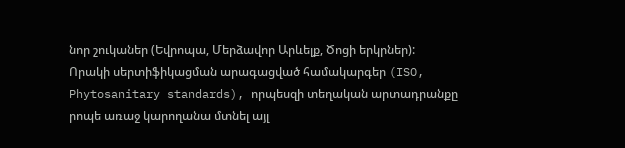նոր շուկաներ (Եվրոպա, Մերձավոր Արևելք, Ծոցի երկրներ):
Որակի սերտիֆիկացման արագացված համակարգեր (ISO, Phytosanitary standards), որպեսզի տեղական արտադրանքը րոպե առաջ կարողանա մտնել այլ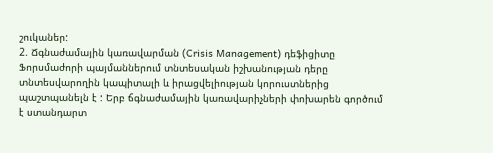շուկաներ:
2. Ճգնաժամային կառավարման (Crisis Management) դեֆիցիտը
Ֆորսմաժորի պայմաններում տնտեսական իշխանության դերը տնտեսվարողին կապիտալի և իրացվելիության կորուստներից պաշտպանելն է : Երբ ճգնաժամային կառավարիչների փոխարեն գործում է ստանդարտ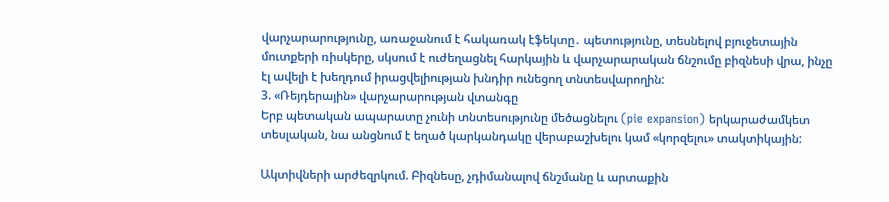վարչարարությունը, առաջանում է հակառակ էֆեկտը․ պետությունը, տեսնելով բյուջետային մուտքերի ռիսկերը, սկսում է ուժեղացնել հարկային և վարչարարական ճնշումը բիզնեսի վրա, ինչը էլ ավելի է խեղդում իրացվելիության խնդիր ունեցող տնտեսվարողին:
3. «Ռեյդերային» վարչարարության վտանգը
Երբ պետական ապարատը չունի տնտեսությունը մեծացնելու (pie expansion) երկարաժամկետ տեսլական, նա անցնում է եղած կարկանդակը վերաբաշխելու կամ «կորզելու» տակտիկային:

Ակտիվների արժեզրկում. Բիզնեսը, չդիմանալով ճնշմանը և արտաքին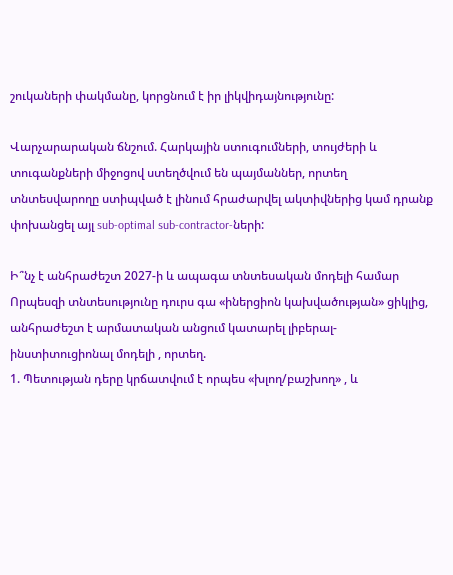շուկաների փակմանը, կորցնում է իր լիկվիդայնությունը:

Վարչարարական ճնշում. Հարկային ստուգումների, տույժերի և տուգանքների միջոցով ստեղծվում են պայմաններ, որտեղ տնտեսվարողը ստիպված է լինում հրաժարվել ակտիվներից կամ դրանք փոխանցել այլ sub-optimal sub-contractor-ների:

Ի՞նչ է անհրաժեշտ 2027-ի և ապագա տնտեսական մոդելի համար
Որպեսզի տնտեսությունը դուրս գա «իներցիոն կախվածության» ցիկլից, անհրաժեշտ է արմատական անցում կատարել լիբերալ-ինստիտուցիոնալ մոդելի , որտեղ.
1. Պետության դերը կրճատվում է որպես «խլող/բաշխող» , և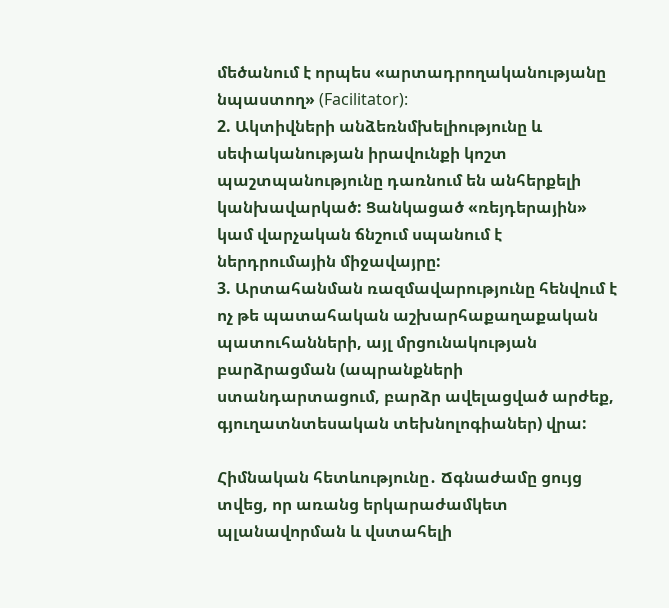մեծանում է որպես «արտադրողականությանը նպաստող» (Facilitator):
2. Ակտիվների անձեռնմխելիությունը և սեփականության իրավունքի կոշտ պաշտպանությունը դառնում են անհերքելի կանխավարկած: Ցանկացած «ռեյդերային» կամ վարչական ճնշում սպանում է ներդրումային միջավայրը:
3. Արտահանման ռազմավարությունը հենվում է ոչ թե պատահական աշխարհաքաղաքական պատուհանների, այլ մրցունակության բարձրացման (ապրանքների ստանդարտացում, բարձր ավելացված արժեք, գյուղատնտեսական տեխնոլոգիաներ) վրա:

Հիմնական հետևությունը․ Ճգնաժամը ցույց տվեց, որ առանց երկարաժամկետ պլանավորման և վստահելի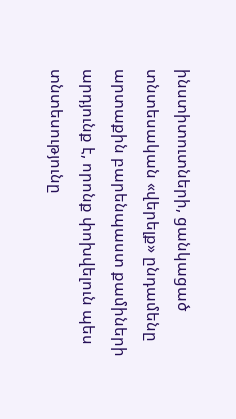ինստիտուտների, ցանկացած տնտեսական «վերելք» ընդամենը արտաքին բարենպաստ քամիների արդյունք է, որոնք փոխվելուն պես տնտեսությունը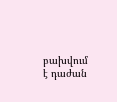բախվում է դաժան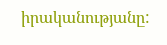իրականությանը: